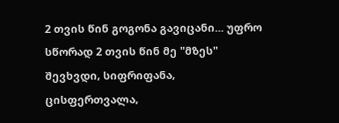2 თვის წინ გოგონა გავიცანი... უფრო სწორად 2 თვის წინ მე "მზეს" შევხვდი, სიფრიფანა, ცისფერთვალა,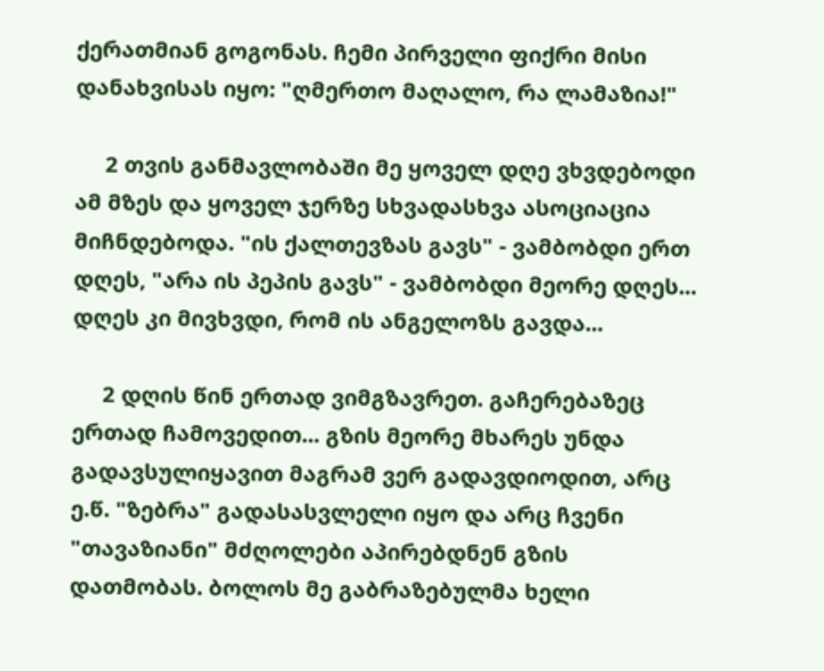ქერათმიან გოგონას. ჩემი პირველი ფიქრი მისი დანახვისას იყო: "ღმერთო მაღალო, რა ლამაზია!"

     2 თვის განმავლობაში მე ყოველ დღე ვხვდებოდი ამ მზეს და ყოველ ჯერზე სხვადასხვა ასოციაცია მიჩნდებოდა. "ის ქალთევზას გავს" - ვამბობდი ერთ დღეს, "არა ის პეპის გავს" - ვამბობდი მეორე დღეს... დღეს კი მივხვდი, რომ ის ანგელოზს გავდა...

     2 დღის წინ ერთად ვიმგზავრეთ. გაჩერებაზეც ერთად ჩამოვედით... გზის მეორე მხარეს უნდა გადავსულიყავით მაგრამ ვერ გადავდიოდით, არც ე.წ. "ზებრა" გადასასვლელი იყო და არც ჩვენი "თავაზიანი" მძღოლები აპირებდნენ გზის დათმობას. ბოლოს მე გაბრაზებულმა ხელი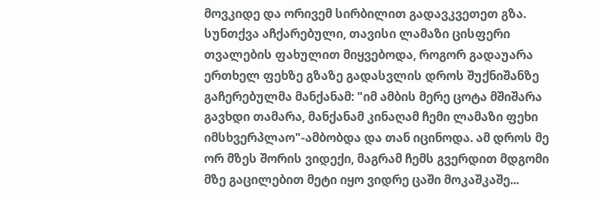მოვკიდე და ორივემ სირბილით გადავკვეთეთ გზა. სუნთქვა აჩქარებული, თავისი ლამაზი ცისფერი თვალების ფახულით მიყვებოდა, როგორ გადაუარა ერთხელ ფეხზე გზაზე გადასვლის დროს შუქნიშანზე გაჩერებულმა მანქანამ: "იმ ამბის მერე ცოტა მშიშარა გავხდი თამარა, მანქანამ კინაღამ ჩემი ლამაზი ფეხი იმსხვერპლაო"-ამბობდა და თან იცინოდა. ამ დროს მე ორ მზეს შორის ვიდექი, მაგრამ ჩემს გვერდით მდგომი მზე გაცილებით მეტი იყო ვიდრე ცაში მოკაშკაშე...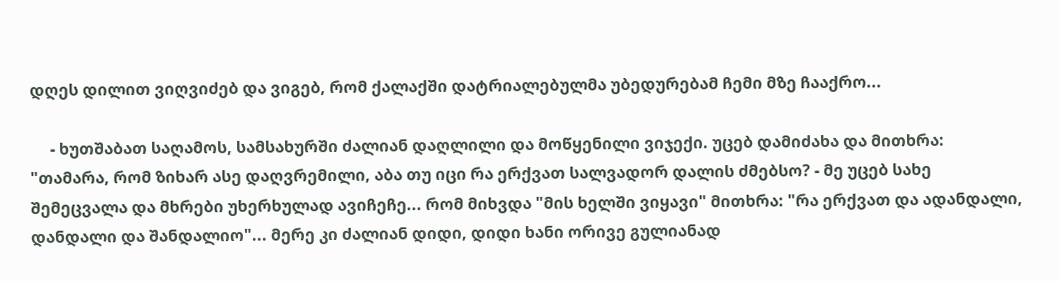დღეს დილით ვიღვიძებ და ვიგებ, რომ ქალაქში დატრიალებულმა უბედურებამ ჩემი მზე ჩააქრო...

     - ხუთშაბათ საღამოს, სამსახურში ძალიან დაღლილი და მოწყენილი ვიჯექი. უცებ დამიძახა და მითხრა: "თამარა, რომ ზიხარ ასე დაღვრემილი, აბა თუ იცი რა ერქვათ სალვადორ დალის ძმებსო? - მე უცებ სახე შემეცვალა და მხრები უხერხულად ავიჩეჩე... რომ მიხვდა "მის ხელში ვიყავი" მითხრა: "რა ერქვათ და ადანდალი, დანდალი და შანდალიო"... მერე კი ძალიან დიდი, დიდი ხანი ორივე გულიანად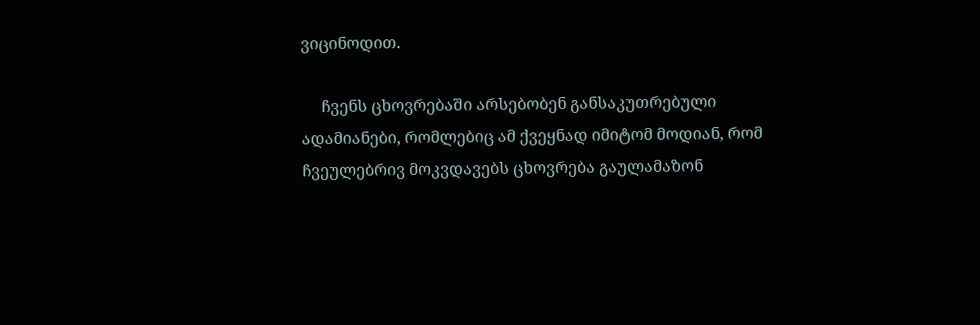ვიცინოდით.

     ჩვენს ცხოვრებაში არსებობენ განსაკუთრებული ადამიანები, რომლებიც ამ ქვეყნად იმიტომ მოდიან, რომ ჩვეულებრივ მოკვდავებს ცხოვრება გაულამაზონ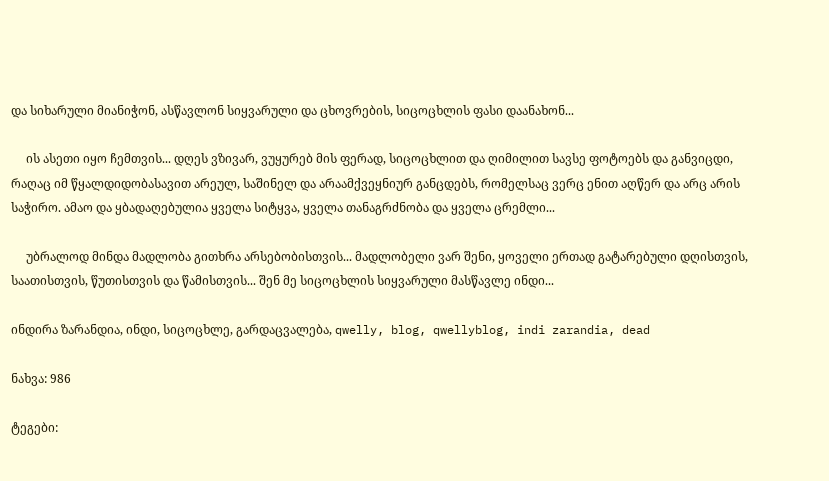და სიხარული მიანიჭონ, ასწავლონ სიყვარული და ცხოვრების, სიცოცხლის ფასი დაანახონ...

     ის ასეთი იყო ჩემთვის... დღეს ვზივარ, ვუყურებ მის ფერად, სიცოცხლით და ღიმილით სავსე ფოტოებს და განვიცდი, რაღაც იმ წყალდიდობასავით არეულ, საშინელ და არაამქვეყნიურ განცდებს, რომელსაც ვერც ენით აღწერ და არც არის საჭირო. ამაო და ყბადაღებულია ყველა სიტყვა, ყველა თანაგრძნობა და ყველა ცრემლი...

     უბრალოდ მინდა მადლობა გითხრა არსებობისთვის... მადლობელი ვარ შენი, ყოველი ერთად გატარებული დღისთვის, საათისთვის, წუთისთვის და წამისთვის... შენ მე სიცოცხლის სიყვარული მასწავლე ინდი...

ინდირა ზარანდია, ინდი, სიცოცხლე, გარდაცვალება, qwelly, blog, qwellyblog, indi zarandia, dead

ნახვა: 986

ტეგები: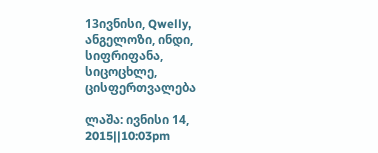13ივნისი, Qwelly, ანგელოზი, ინდი, სიფრიფანა, სიცოცხლე, ცისფერთვალება

ლაშა: ივნისი 14, 2015||10:03pm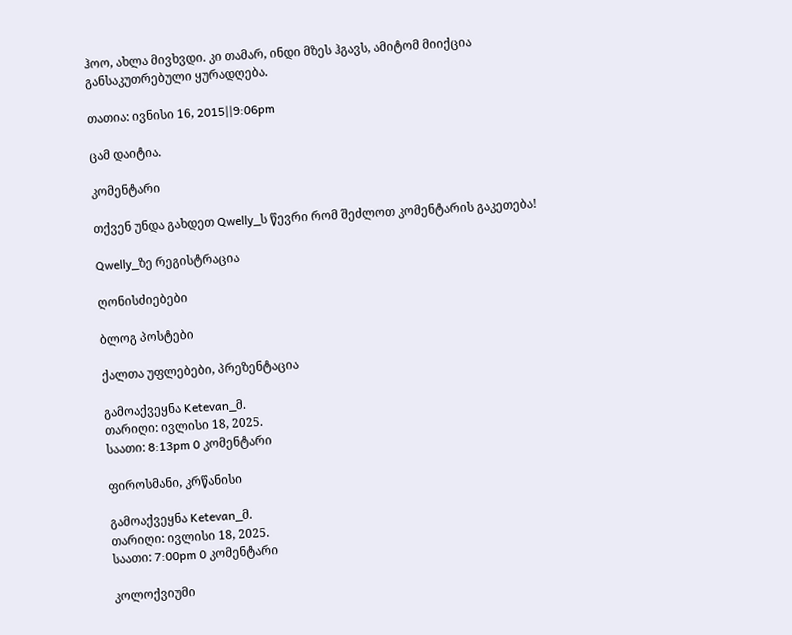ჰოო, ახლა მივხვდი. კი თამარ, ინდი მზეს ჰგავს, ამიტომ მიიქცია განსაკუთრებული ყურადღება.

თათია: ივნისი 16, 2015||9:06pm

ცამ დაიტია.

კომენტარი

თქვენ უნდა გახდეთ Qwelly_ს წევრი რომ შეძლოთ კომენტარის გაკეთება!

Qwelly_ზე რეგისტრაცია

ღონისძიებები

ბლოგ პოსტები

ქალთა უფლებები, პრეზენტაცია

გამოაქვეყნა Ketevan_მ.
თარიღი: ივლისი 18, 2025.
საათი: 8:13pm 0 კომენტარი

ფიროსმანი, კრწანისი

გამოაქვეყნა Ketevan_მ.
თარიღი: ივლისი 18, 2025.
საათი: 7:00pm 0 კომენტარი

კოლოქვიუმი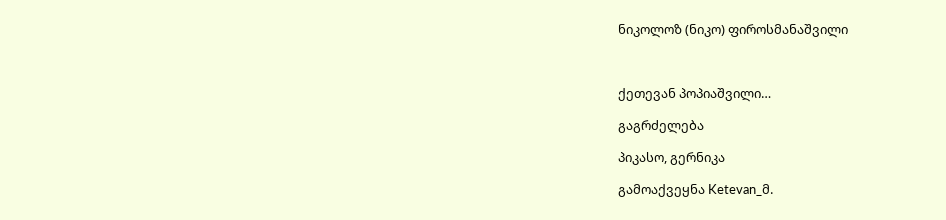ნიკოლოზ (ნიკო) ფიროსმანაშვილი



ქეთევან პოპიაშვილი…

გაგრძელება

პიკასო, გერნიკა

გამოაქვეყნა Ketevan_მ.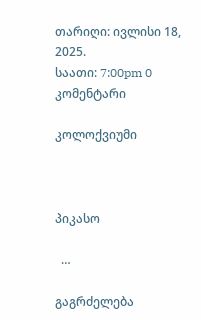თარიღი: ივლისი 18, 2025.
საათი: 7:00pm 0 კომენტარი

კოლოქვიუმი



პიკასო

  …

გაგრძელება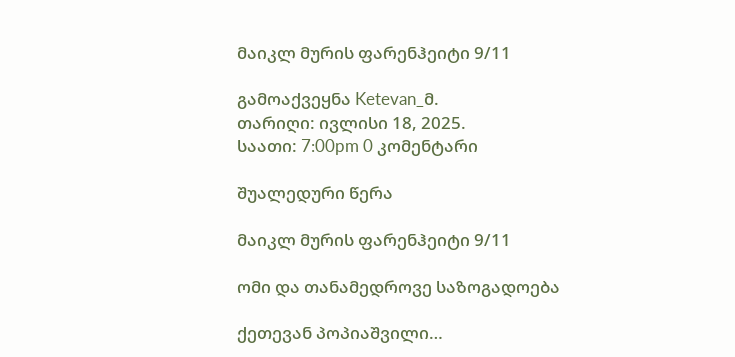მაიკლ მურის ფარენჰეიტი 9/11

გამოაქვეყნა Ketevan_მ.
თარიღი: ივლისი 18, 2025.
საათი: 7:00pm 0 კომენტარი

შუალედური წერა

მაიკლ მურის ფარენჰეიტი 9/11

ომი და თანამედროვე საზოგადოება

ქეთევან პოპიაშვილი…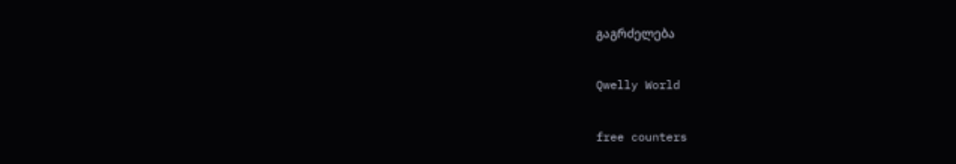გაგრძელება

Qwelly World

free counters